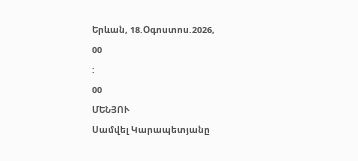Երևան, 18.Օգոստոս.2026,
00
:
00
ՄԵՆՅՈՒ
Սամվել Կարապետյանը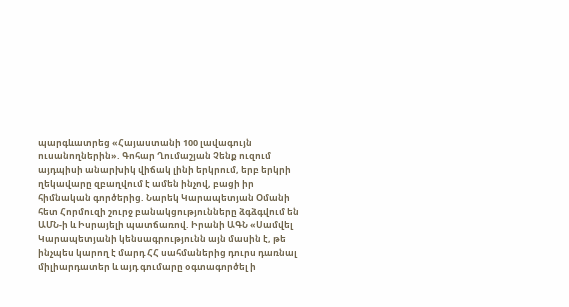պարգևատրեց «Հայաստանի 100 լավագույն ուսանողներին». Գոհար Ղումաշյան Չենք ուզում այդպիսի անարխիկ վիճակ լինի երկրում, երբ երկրի ղեկավարը զբաղվում է ամեն ինչով, բացի իր հիմնական գործերից. Նարեկ Կարապետյան Օմանի հետ Հորմուզի շուրջ բանակցությունները ձգձգվում են ԱՄՆ-ի և Իսրայելի պատճառով. Իրանի ԱԳՆ «Սամվել Կարապետյանի կենսագրությունն այն մասին է, թե ինչպես կարող է մարդ ՀՀ սահմաներից դուրս դառնալ միլիարդատեր և այդ գումարը օգտագործել ի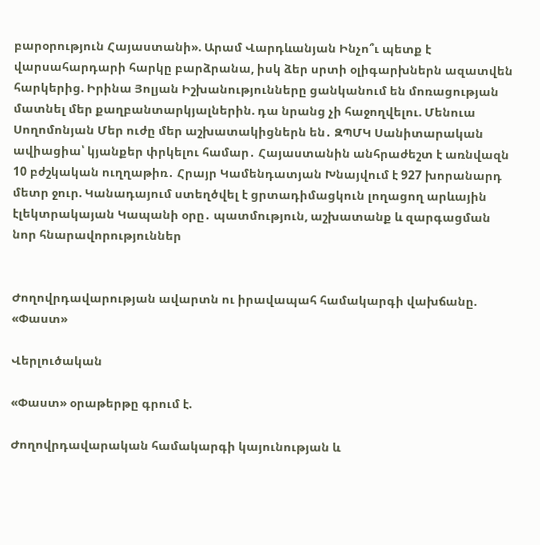բարօրություն Հայաստանի». Արամ Վարդևանյան Ինչո՞ւ պետք է վարսահարդարի հարկը բարձրանա, իսկ ձեր սրտի օլիգարխներն ազատվեն հարկերից. Իրինա Յոլյան Իշխանությունները ցանկանում են մոռացության մատնել մեր քաղբանտարկյալներին. դա նրանց չի հաջողվելու. Մենուա Սողոմոնյան Մեր ուժը մեր աշխատակիցներն են․ ԶՊՄԿ Սանիտարական ավիացիա՝ կյանքեր փրկելու համար․ Հայաստանին անհրաժեշտ է առնվազն 10 բժշկական ուղղաթիռ․ Հրայր Կամենդատյան Խնայվում է 927 խորանարդ մետր ջուր. Կանադայում ստեղծվել է ցրտադիմացկուն լողացող արևային էլեկտրակայան Կապանի օրը․ պատմություն, աշխատանք և զարգացման նոր հնարավորություններ


Ժողովրդավարության ավարտն ու իրավապահ համակարգի վախճանը. «Փաստ»

Վերլուծական

«Փաստ» օրաթերթը գրում է.

Ժողովրդավարական համակարգի կայունության և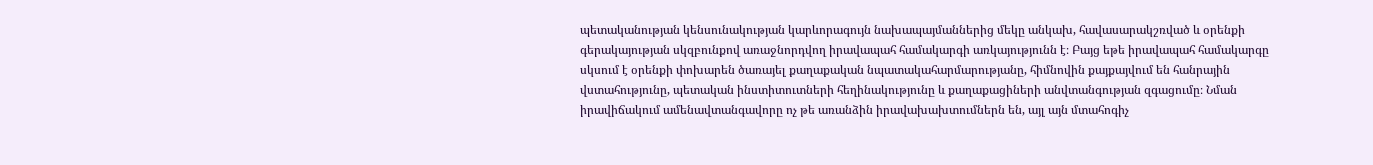պետականության կենսունակության կարևորագույն նախապայմաններից մեկը անկախ, հավասարակշռված և օրենքի գերակայության սկզբունքով առաջնորդվող իրավապահ համակարգի առկայությունն է։ Բայց եթե իրավապահ համակարգը սկսում է օրենքի փոխարեն ծառայել քաղաքական նպատակահարմարությանը, հիմնովին քայքայվում են հանրային վստահությունը, պետական ինստիտուտների հեղինակությունը և քաղաքացիների անվտանգության զգացումը։ Նման իրավիճակում ամենավտանգավորը ոչ թե առանձին իրավախախտումներն են, այլ այն մտահոգիչ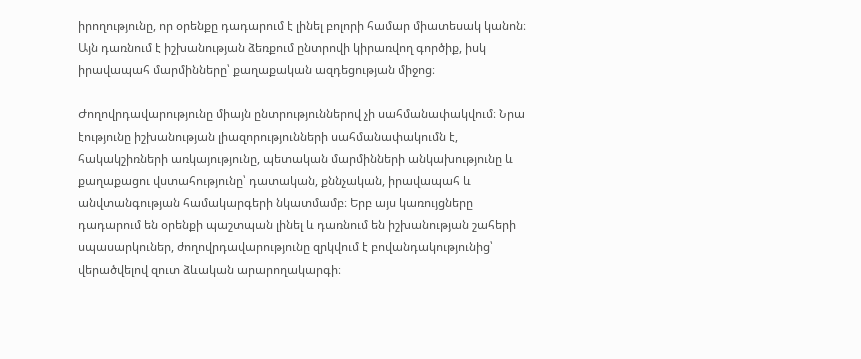իրողությունը, որ օրենքը դադարում է լինել բոլորի համար միատեսակ կանոն։ Այն դառնում է իշխանության ձեռքում ընտրովի կիրառվող գործիք, իսկ իրավապահ մարմինները՝ քաղաքական ազդեցության միջոց։

Ժողովրդավարությունը միայն ընտրություններով չի սահմանափակվում։ Նրա էությունը իշխանության լիազորությունների սահմանափակումն է, հակակշիռների առկայությունը, պետական մարմինների անկախությունը և քաղաքացու վստահությունը՝ դատական, քննչական, իրավապահ և անվտանգության համակարգերի նկատմամբ։ Երբ այս կառույցները դադարում են օրենքի պաշտպան լինել և դառնում են իշխանության շահերի սպասարկուներ, ժողովրդավարությունը զրկվում է բովանդակությունից՝ վերածվելով զուտ ձևական արարողակարգի։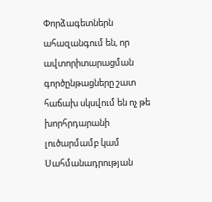Փորձագետներն ահազանգում են, որ ավտորիտարացման գործընթացները շատ հաճախ սկսվում են ոչ թե խորհրդարանի լուծարմամբ կամ Սահմանադրության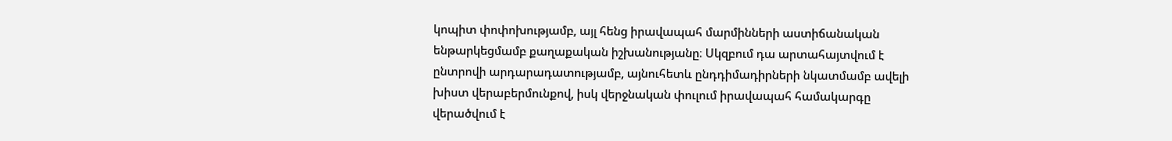կոպիտ փոփոխությամբ, այլ հենց իրավապահ մարմինների աստիճանական ենթարկեցմամբ քաղաքական իշխանությանը։ Սկզբում դա արտահայտվում է ընտրովի արդարադատությամբ, այնուհետև ընդդիմադիրների նկատմամբ ավելի խիստ վերաբերմունքով, իսկ վերջնական փուլում իրավապահ համակարգը վերածվում է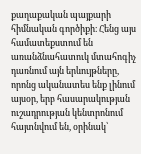քաղաքական պայքարի հիմնական գործիքի։ Հենց այս համատեքստում են առանձնահատուկ մտահոգիչ դառնում այն երևույթները, որոնց ականատես ենք լինում այսօր, երբ հասարակության ուշադրության կենտրոնում հայտնվում են, օրինակ՝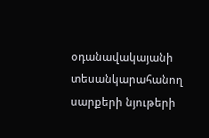օդանավակայանի տեսանկարահանող սարքերի նյութերի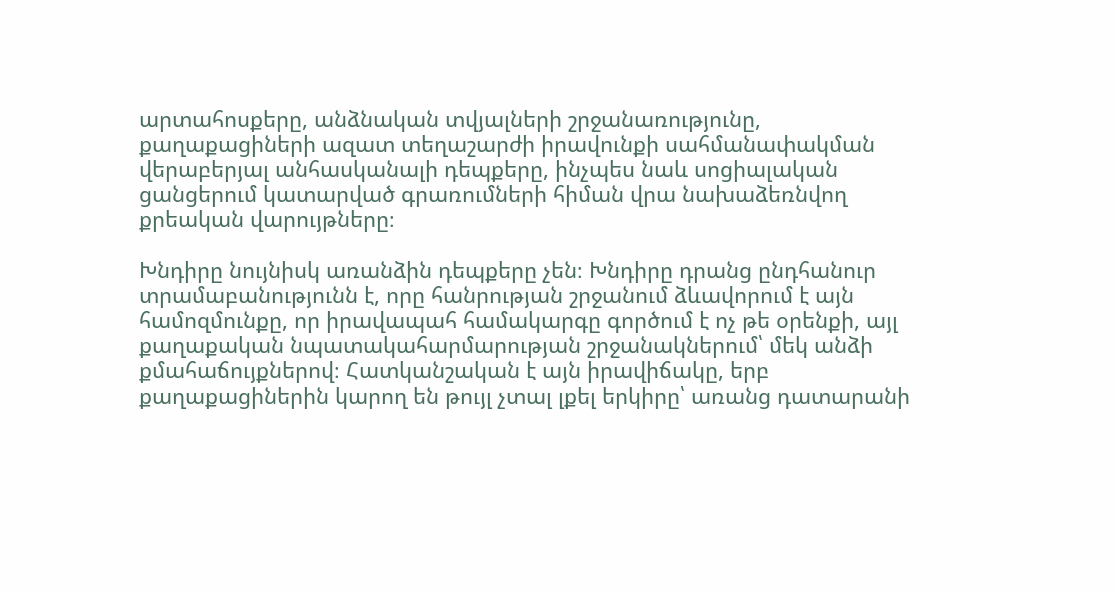արտահոսքերը, անձնական տվյալների շրջանառությունը, քաղաքացիների ազատ տեղաշարժի իրավունքի սահմանափակման վերաբերյալ անհասկանալի դեպքերը, ինչպես նաև սոցիալական ցանցերում կատարված գրառումների հիման վրա նախաձեռնվող քրեական վարույթները։

Խնդիրը նույնիսկ առանձին դեպքերը չեն։ Խնդիրը դրանց ընդհանուր տրամաբանությունն է, որը հանրության շրջանում ձևավորում է այն համոզմունքը, որ իրավապահ համակարգը գործում է ոչ թե օրենքի, այլ քաղաքական նպատակահարմարության շրջանակներում՝ մեկ անձի քմահաճույքներով։ Հատկանշական է այն իրավիճակը, երբ քաղաքացիներին կարող են թույլ չտալ լքել երկիրը՝ առանց դատարանի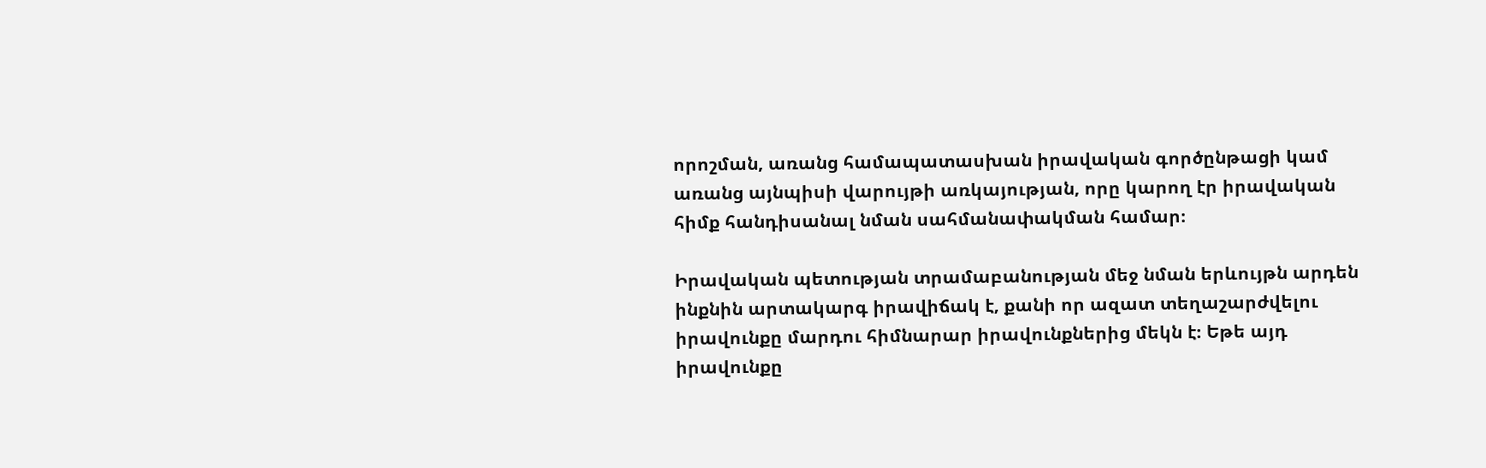որոշման, առանց համապատասխան իրավական գործընթացի կամ առանց այնպիսի վարույթի առկայության, որը կարող էր իրավական հիմք հանդիսանալ նման սահմանափակման համար։

Իրավական պետության տրամաբանության մեջ նման երևույթն արդեն ինքնին արտակարգ իրավիճակ է, քանի որ ազատ տեղաշարժվելու իրավունքը մարդու հիմնարար իրավունքներից մեկն է։ Եթե այդ իրավունքը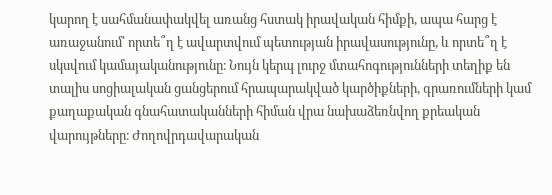կարող է սահմանափակվել առանց հստակ իրավական հիմքի, ապա հարց է առաջանում՝ որտե՞ղ է ավարտվում պետության իրավասությունը, և որտե՞ղ է սկսվում կամայականությունը։ Նույն կերպ լուրջ մտահոգությունների տեղիք են տալիս սոցիալական ցանցերում հրապարակված կարծիքների, գրառումների կամ քաղաքական գնահատականների հիման վրա նախաձեռնվող քրեական վարույթները։ Ժողովրդավարական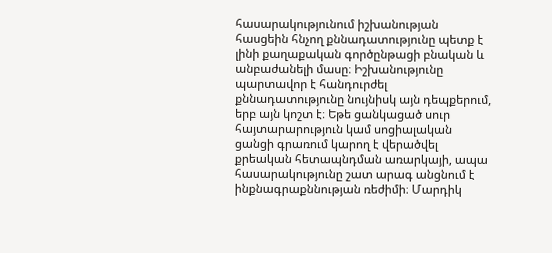հասարակությունում իշխանության հասցեին հնչող քննադատությունը պետք է լինի քաղաքական գործընթացի բնական և անբաժանելի մասը։ Իշխանությունը պարտավոր է հանդուրժել քննադատությունը նույնիսկ այն դեպքերում, երբ այն կոշտ է։ Եթե ցանկացած սուր հայտարարություն կամ սոցիալական ցանցի գրառում կարող է վերածվել քրեական հետապնդման առարկայի, ապա հասարակությունը շատ արագ անցնում է ինքնագրաքննության ռեժիմի։ Մարդիկ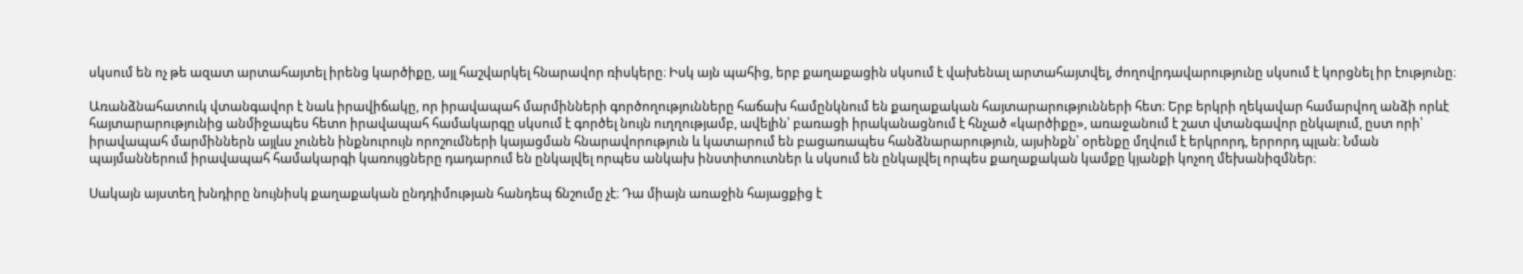սկսում են ոչ թե ազատ արտահայտել իրենց կարծիքը, այլ հաշվարկել հնարավոր ռիսկերը։ Իսկ այն պահից, երբ քաղաքացին սկսում է վախենալ արտահայտվել, ժողովրդավարությունը սկսում է կորցնել իր էությունը։

Առանձնահատուկ վտանգավոր է նաև իրավիճակը, որ իրավապահ մարմինների գործողությունները հաճախ համընկնում են քաղաքական հայտարարությունների հետ։ Երբ երկրի ղեկավար համարվող անձի որևէ հայտարարությունից անմիջապես հետո իրավապահ համակարգը սկսում է գործել նույն ուղղությամբ, ավելին՝ բառացի իրականացնում է հնչած «կարծիքը», առաջանում է շատ վտանգավոր ընկալում, ըստ որի՝ իրավապահ մարմիններն այլևս չունեն ինքնուրույն որոշումների կայացման հնարավորություն և կատարում են բացառապես հանձնարարություն, այսինքն՝ օրենքը մղվում է երկրորդ, երրորդ պլան։ Նման պայմաններում իրավապահ համակարգի կառույցները դադարում են ընկալվել որպես անկախ ինստիտուտներ և սկսում են ընկալվել որպես քաղաքական կամքը կյանքի կոչող մեխանիզմներ։

Սակայն այստեղ խնդիրը նույնիսկ քաղաքական ընդդիմության հանդեպ ճնշումը չէ։ Դա միայն առաջին հայացքից է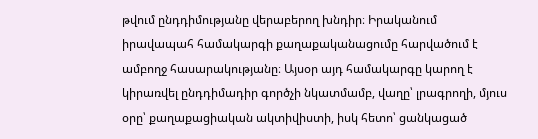թվում ընդդիմությանը վերաբերող խնդիր։ Իրականում իրավապահ համակարգի քաղաքականացումը հարվածում է ամբողջ հասարակությանը։ Այսօր այդ համակարգը կարող է կիրառվել ընդդիմադիր գործչի նկատմամբ, վաղը՝ լրագրողի, մյուս օրը՝ քաղաքացիական ակտիվիստի, իսկ հետո՝ ցանկացած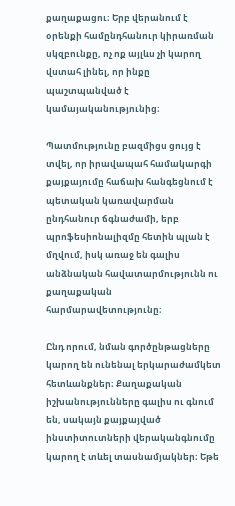քաղաքացու։ Երբ վերանում է օրենքի համընդհանուր կիրառման սկզբունքը, ոչ ոք այլևս չի կարող վստահ լինել, որ ինքը պաշտպանված է կամայականությունից։

Պատմությունը բազմիցս ցույց է տվել, որ իրավապահ համակարգի քայքայումը հաճախ հանգեցնում է պետական կառավարման ընդհանուր ճգնաժամի, երբ պրոֆեսիոնալիզմը հետին պլան է մղվում, իսկ առաջ են գալիս անձնական հավատարմությունն ու քաղաքական հարմարավետությունը։

Ընդ որում, նման գործընթացները կարող են ունենալ երկարաժամկետ հետևանքներ։ Քաղաքական իշխանությունները գալիս ու գնում են, սակայն քայքայված ինստիտուտների վերականգնումը կարող է տևել տասնամյակներ։ Եթե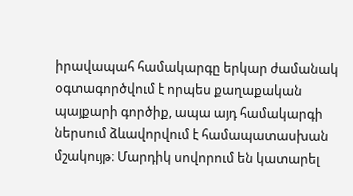իրավապահ համակարգը երկար ժամանակ օգտագործվում է որպես քաղաքական պայքարի գործիք, ապա այդ համակարգի ներսում ձևավորվում է համապատասխան մշակույթ։ Մարդիկ սովորում են կատարել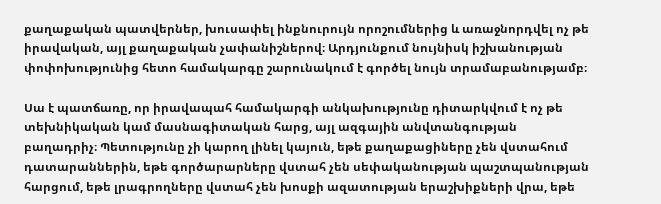քաղաքական պատվերներ, խուսափել ինքնուրույն որոշումներից և առաջնորդվել ոչ թե իրավական, այլ քաղաքական չափանիշներով։ Արդյունքում նույնիսկ իշխանության փոփոխությունից հետո համակարգը շարունակում է գործել նույն տրամաբանությամբ։

Սա է պատճառը, որ իրավապահ համակարգի անկախությունը դիտարկվում է ոչ թե տեխնիկական կամ մասնագիտական հարց, այլ ազգային անվտանգության բաղադրիչ։ Պետությունը չի կարող լինել կայուն, եթե քաղաքացիները չեն վստահում դատարաններին, եթե գործարարները վստահ չեն սեփականության պաշտպանության հարցում, եթե լրագրողները վստահ չեն խոսքի ազատության երաշխիքների վրա, եթե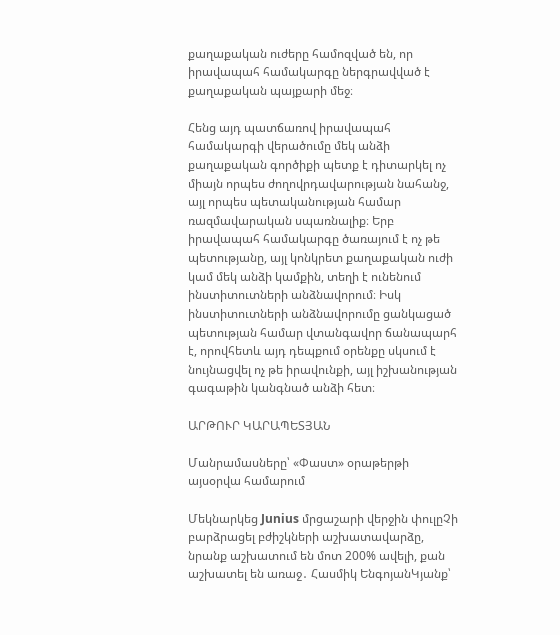քաղաքական ուժերը համոզված են, որ իրավապահ համակարգը ներգրավված է քաղաքական պայքարի մեջ։

Հենց այդ պատճառով իրավապահ համակարգի վերածումը մեկ անձի քաղաքական գործիքի պետք է դիտարկել ոչ միայն որպես ժողովրդավարության նահանջ, այլ որպես պետականության համար ռազմավարական սպառնալիք։ Երբ իրավապահ համակարգը ծառայում է ոչ թե պետությանը, այլ կոնկրետ քաղաքական ուժի կամ մեկ անձի կամքին, տեղի է ունենում ինստիտուտների անձնավորում։ Իսկ ինստիտուտների անձնավորումը ցանկացած պետության համար վտանգավոր ճանապարհ է, որովհետև այդ դեպքում օրենքը սկսում է նույնացվել ոչ թե իրավունքի, այլ իշխանության գագաթին կանգնած անձի հետ։

ԱՐԹՈՒՐ ԿԱՐԱՊԵՏՅԱՆ

Մանրամասները՝ «Փաստ» օրաթերթի այսօրվա համարում

Մեկնարկեց Junius մրցաշարի վերջին փուլըՉի բարձրացել բժիշկների աշխատավարձը, նրանք աշխատում են մոտ 200% ավելի, քան աշխատել են առաջ․ Հասմիկ ԵնգոյանԿյանք՝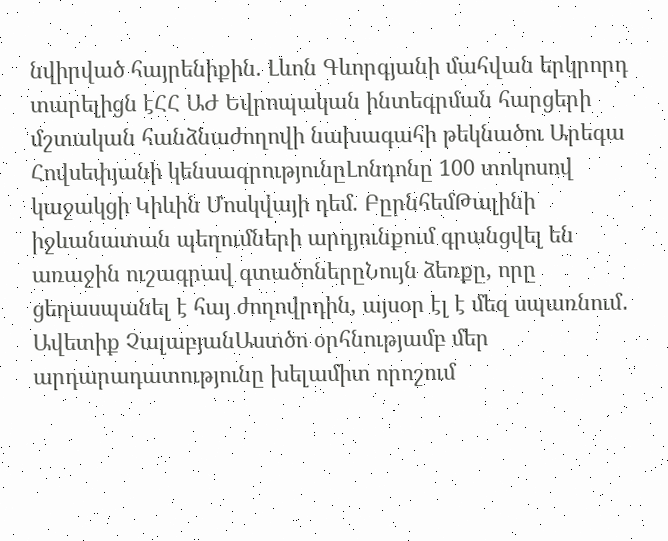նվիրված հայրենիքին. Լևոն Գևորգյանի մահվան երկրորդ տարելիցն էՀՀ ԱԺ Եվրոպական ինտեգրման հարցերի մշտական հանձնաժողովի նախագահի թեկնածու Արեգա Հովսեփյանի կենսագրությունըԼոնդոնը 100 տոկոսով կաջակցի Կիևին Մոսկվայի դեմ. ԲըրնհեմԹալինի իջևանատան պեղումների արդյունքում գրանցվել են առաջին ուշագրավ գտածոներըՆույն ձեռքը, որը ցեղասպանել է հայ ժողովրդին, այսօր էլ է մեզ սպառնում․ Ավետիք ՉալաբյանԱստծո օրհնությամբ մեր արդարադատությունը խելամիտ որոշում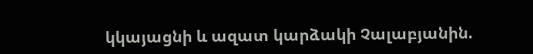կկայացնի և ազատ կարձակի Չալաբյանին.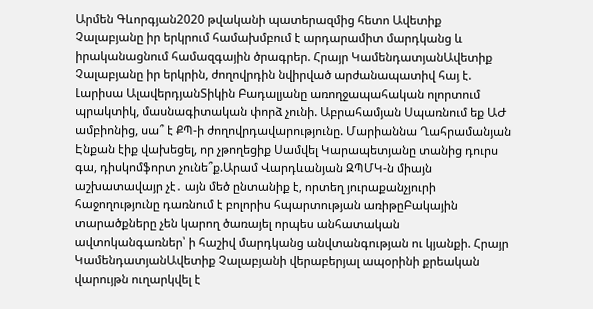Արմեն Գևորգյան2020 թվականի պատերազմից հետո Ավետիք Չալաբյանը իր երկրում համախմբում է արդարամիտ մարդկանց և իրականացնում համազգային ծրագրեր. Հրայր ԿամենդատյանԱվետիք Չալաբյանը իր երկրին, ժողովրդին նվիրված արժանապատիվ հայ է. Լարիսա ԱլավերդյանՏիկին Բադալյանը առողջապահական ոլորտում պրակտիկ, մասնագիտական փորձ չունի. Աբրահամյան Սպառնում եք ԱԺ ամբիոնից, սա՞ է ՔՊ-ի ժողովրդավարությունը. Մարիաննա Ղահրամանյան Էնքան էիք վախեցել, որ չթողեցիք Սամվել Կարապետյանը տանից դուրս գա, դիսկոմֆորտ չունե՞ք.Արամ Վարդևանյան ԶՊՄԿ-ն միայն աշխատավայր չէ․ այն մեծ ընտանիք է, որտեղ յուրաքանչյուրի հաջողությունը դառնում է բոլորիս հպարտության առիթըԲակային տարածքները չեն կարող ծառայել որպես անհատական ավտոկանգառներ՝ ի հաշիվ մարդկանց անվտանգության ու կյանքի. Հրայր ԿամենդատյանԱվետիք Չալաբյանի վերաբերյալ ապօրինի քրեական վարույթն ուղարկվել է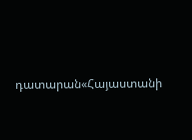դատարան«Հայաստանի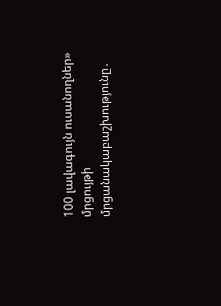100 լավագույն ուսանողներ» մրցույթի մրցանակաբաշխությունը․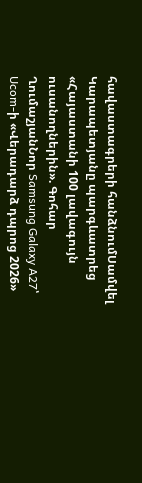հավաստագրերի հանձնումՍամվել Կարապետյանը պարգևատրեց «Հայաստանի 100 լավագույն ուսանողներին». Գոհար ՂումաշյանՆոր Samsung Galaxy A27՝ Ucom-ի «Վերադարձ դպրոց 2026»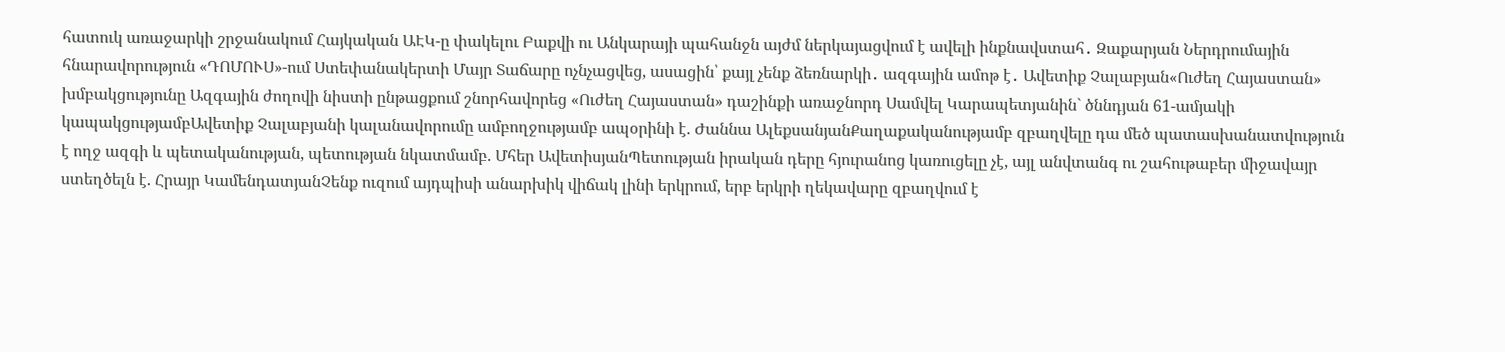հատուկ առաջարկի շրջանակում Հայկական ԱԷԿ-ը փակելու Բաքվի ու Անկարայի պահանջն այժմ ներկայացվում է ավելի ինքնավստահ․ Զաքարյան Ներդրումային հնարավորություն «ԴՈՄՈՒՍ»-ում Ստեփանակերտի Մայր Տաճարը ոչնչացվեց, ասացին՝ քայլ չենք ձեռնարկի․ ազգային ամոթ է․ Ավետիք Չալաբյան«Ուժեղ Հայաստան» խմբակցությունը Ազգային ժողովի նիստի ընթացքում շնորհավորեց «Ուժեղ Հայաստան» դաշինքի առաջնորդ Սամվել Կարապետյանին` ծննդյան 61-ամյակի կապակցությամբԱվետիք Չալաբյանի կալանավորումը ամբողջությամբ ապօրինի է. Ժաննա ԱլեքսանյանՔաղաքականությամբ զբաղվելը դա մեծ պատասխանատվություն է ողջ ազգի և պետականության, պետության նկատմամբ. Մհեր ԱվետիսյանՊետության իրական դերը հյուրանոց կառուցելը չէ, այլ անվտանգ ու շահութաբեր միջավայր ստեղծելն է. Հրայր ԿամենդատյանՉենք ուզում այդպիսի անարխիկ վիճակ լինի երկրում, երբ երկրի ղեկավարը զբաղվում է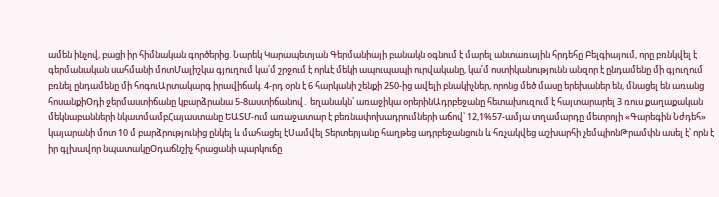ամեն ինչով, բացի իր հիմնական գործերից. Նարեկ Կարապետյան Գերմանիայի բանակն օգնում է մարել անտառային հրդեհը Բելգիայում, որը բռնկվել է գերմանական սահմանի մոտՄալիշկա գյուղում կա՛մ շրջում է որևէ մեկի ապուպապի ուրվականը, կա՛մ ոստիկանությունն անզոր է ընդամենը մի գյուղում բռնել ընդամենը մի հոգուԱրտակարգ իրավիճակ. 4-րդ օրն է 6 հարկանի շենքի 250-ից ավելի բնակիչներ, որոնց մեծ մասը երեխաներ են, մնացել են առանց հոսանքիՕդի ջերմաստիճանը կբարձրանա 5-8աստիճանով․ եղանակն՝ առաջիկա օրերինԱդրբեջանը հետախուզում է հայտարարել 3 ռուս քաղաքական մեկնաբանների նկատմամբՀայաստանը ԵԱՏՄ-ում առաջատար է բեռնափոխադրումների աճով՝ 12,1%57-ամյա տղամարդը մետրոյի «Գարեգին Նժդեհ» կայարանի մոտ 10 մ բարձրությունից ընկել և մահացել էՍամվել Տերտերյանը հաղթեց ադրբեջանցուն և հռչակվեց աշխարհի չեմպիոնԹրամփն ասել է՝ որն է իր գլխավոր նպատակըՕդաճնշիչ հրացանի պարկուճը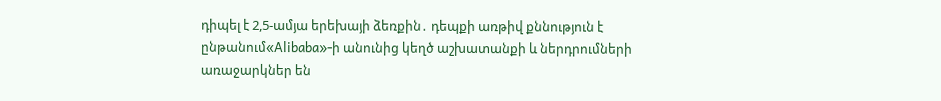դիպել է 2,5-ամյա երեխայի ձեռքին․ դեպքի առթիվ քննություն է ընթանում«Alibaba»-ի անունից կեղծ աշխատանքի և ներդրումների առաջարկներ են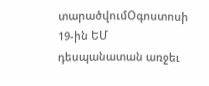տարածվումՕգոստոսի 19-ին ԵՄ դեսպանատան առջեւ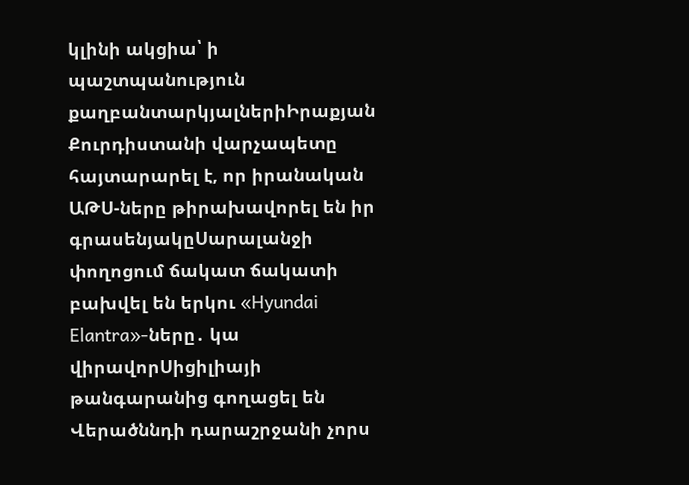կլինի ակցիա՝ ի պաշտպանություն քաղբանտարկյալներիԻրաքյան Քուրդիստանի վարչապետը հայտարարել է, որ իրանական ԱԹՍ-ները թիրախավորել են իր գրասենյակըՍարալանջի փողոցում ճակատ ճակատի բախվել են երկու «Hyundai Elantra»-ները․ կա վիրավորՍիցիլիայի թանգարանից գողացել են Վերածննդի դարաշրջանի չորս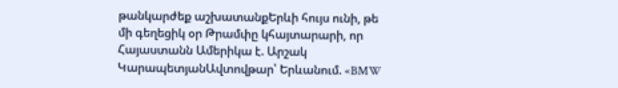թանկարժեք աշխատանքԵրևի հույս ունի, թե մի գեղեցիկ օր Թրամփը կհայտարարի, որ Հայաստանն Ամերիկա է. Արշակ ԿարապետյանԱվտովթար՝ Երևանում. «BMW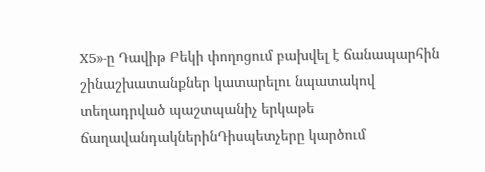X5»-ը Դավիթ Բեկի փողոցում բախվել է ճանապարհին շինաշխատանքներ կատարելու նպատակով տեղադրված պաշտպանիչ երկաթե ճաղավանդակներինԴիսպետչերը կարծում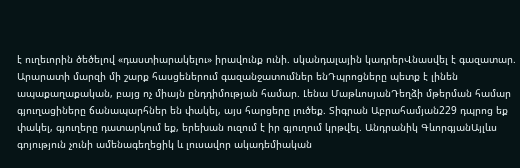է ուղեւորին ծեծելով «դաստիարակելու» իրավունք ունի. սկանդալային կադրերՎնասվել է գազատար. Արարատի մարզի մի շարք հասցեներում գազանջատումներ ենԴպրոցները պետք է լինեն ապաքաղաքական, բայց ոչ միայն ընդդիմության համար. Լենա ՄաթևոսյանԴեղձի մթերման համար գյուղացիները ճանապարհներ են փակել, այս հարցերը լուծեք. Տիգրան Աբրահամյան229 դպրոց եք փակել, գյուղերը դատարկում եք, երեխան ուզում է իր գյուղում կրթվել. Անդրանիկ ԳևորգյանԱյլևս գոյություն չունի ամենագեղեցիկ և լուսավոր ակադեմիական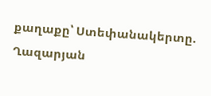քաղաքը՝ Ստեփանակերտը. Ղազարյան